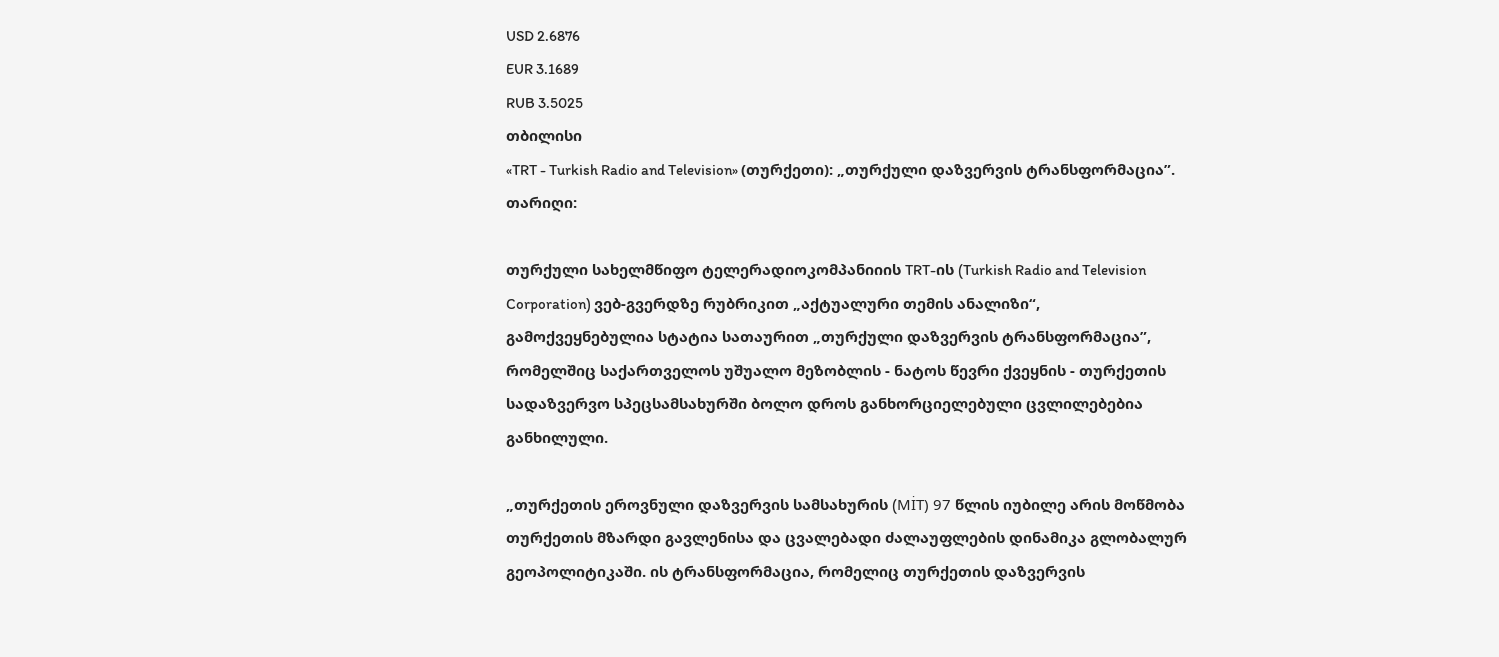USD 2.6876
EUR 3.1689
RUB 3.5025
თბილისი
«TRT - Turkish Radio and Television» (თურქეთი): „თურქული დაზვერვის ტრანსფორმაცია”.
თარიღი:

თურქული სახელმწიფო ტელერადიოკომპანიიის TRT-ის (Turkish Radio and Television Corporation) ვებ-გვერდზე რუბრიკით „აქტუალური თემის ანალიზი“, გამოქვეყნებულია სტატია სათაურით „თურქული დაზვერვის ტრანსფორმაცია”, რომელშიც საქართველოს უშუალო მეზობლის - ნატოს წევრი ქვეყნის - თურქეთის სადაზვერვო სპეცსამსახურში ბოლო დროს განხორციელებული ცვლილებებია განხილული.

„თურქეთის ეროვნული დაზვერვის სამსახურის (MİT) 97 წლის იუბილე არის მოწმობა თურქეთის მზარდი გავლენისა და ცვალებადი ძალაუფლების დინამიკა გლობალურ გეოპოლიტიკაში. ის ტრანსფორმაცია, რომელიც თურქეთის დაზვერვის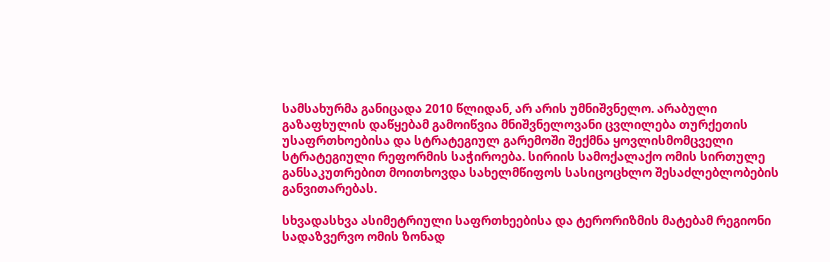სამსახურმა განიცადა 2010 წლიდან, არ არის უმნიშვნელო. არაბული გაზაფხულის დაწყებამ გამოიწვია მნიშვნელოვანი ცვლილება თურქეთის უსაფრთხოებისა და სტრატეგიულ გარემოში შექმნა ყოვლისმომცველი სტრატეგიული რეფორმის საჭიროება. სირიის სამოქალაქო ომის სირთულე განსაკუთრებით მოითხოვდა სახელმწიფოს სასიცოცხლო შესაძლებლობების განვითარებას.

სხვადასხვა ასიმეტრიული საფრთხეებისა და ტერორიზმის მატებამ რეგიონი სადაზვერვო ომის ზონად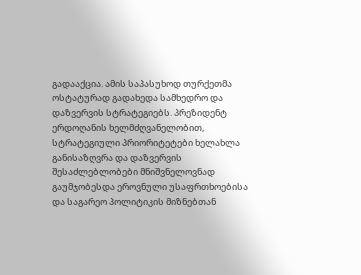გადააქცია. ამის საპასუხოდ თურქეთმა ოსტატურად გადახედა სამხედრო და დაზვერვის სტრატეგიებს. პრეზიდენტ ერდოღანის ხელმძღვანელობით, სტრატეგიული პრიორიტეტები ხელახლა განისაზღვრა და დაზვერვის შესაძლებლობები მნიშვნელოვნად გაუმჯობესდა ეროვნული უსაფრთხოებისა და საგარეო პოლიტიკის მიზნებთან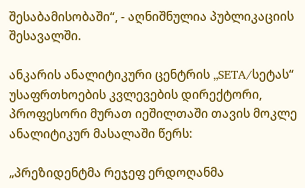შესაბამისობაში“, - აღნიშნულია პუბლიკაციის შესავალში.

ანკარის ანალიტიკური ცენტრის „SETA/სეტას“ უსაფრთხოების კვლევების დირექტორი, პროფესორი მურათ იეშილთაში თავის მოკლე ანალიტიკურ მასალაში წერს:

„პრეზიდენტმა რეჯეფ ერდოღანმა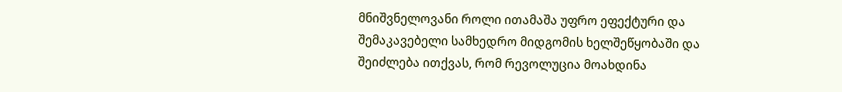მნიშვნელოვანი როლი ითამაშა უფრო ეფექტური და შემაკავებელი სამხედრო მიდგომის ხელშეწყობაში და შეიძლება ითქვას, რომ რევოლუცია მოახდინა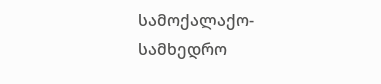სამოქალაქო-სამხედრო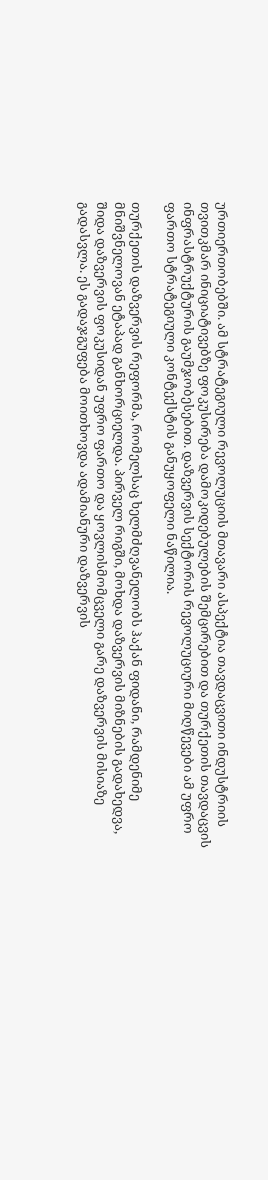ურთიერთობებში. ამ სტრატეგიული რევოლუციის მთავარი ასპექტია თავდაცვითი ინდუსტრიის თვითკმარ ინიციატივებზე ფოკუსირება დამოკიდებულების შემცირებით და თურქეთის თავდაცვის ინფრასტრუქტურის გაუმჯობესებით. დაზვერვის სექტორის რევოლუციური მიღწევები ამ უფრო ფართო სტრატეგიული კონტექსტის განუყოფელი ნაწილია.

თურქეთის დაზვერვის რეფორმა, რომელსაც ხელმძღვანელობს ჰაქან ფიდანი, რამდენიმე მნიშვნელოვან ეტაპად განხორციელდა. პირველ რიგში, მოხდა დაზვერვის მიზნების გადახედვა, შიდა დაზვერვის ფოკუსიდან უფრო ფართო და ყოვლისმომცველი გარე დაზვერვის მისიაზე გადასვლა. ეს გადაჯგუფება მოითხოვდა ადამიანური დაზვერვის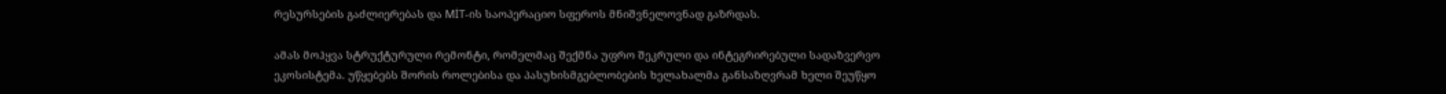რესურსების გაძლიერებას და MİT-ის საოპერაციო სფეროს მნიშვნელოვნად გაზრდას.

ამას მოჰყვა სტრუქტურული რემონტი, რომელმაც შექმნა უფრო შეკრული და ინტეგრირებული სადაზვერვო ეკოსისტემა. უწყებებს შორის როლებისა და პასუხისმგებლობების ხელახალმა განსაზღვრამ ხელი შეუწყო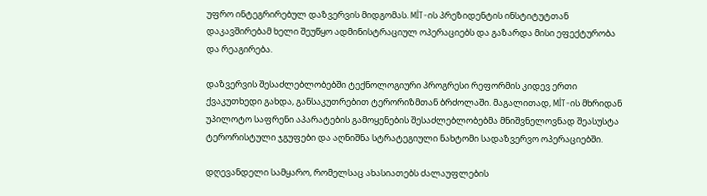უფრო ინტეგრირებულ დაზვერვის მიდგომას. MİT-ის პრეზიდენტის ინსტიტუტთან დაკავშირებამ ხელი შეუწყო ადმინისტრაციულ ოპერაციებს და გაზარდა მისი ეფექტურობა და რეაგირება.

დაზვერვის შესაძლებლობებში ტექნოლოგიური პროგრესი რეფორმის კიდევ ერთი ქვაკუთხედი გახდა, განსაკუთრებით ტერორიზმთან ბრძოლაში. მაგალითად, MİT-ის მხრიდან უპილოტო საფრენი აპარატების გამოყენების შესაძლებლობებმა მნიშვნელოვნად შეასუსტა ტერორისტული ჯგუფები და აღნიშნა სტრატეგიული ნახტომი სადაზვერვო ოპერაციებში.

დღევანდელი სამყარო, რომელსაც ახასიათებს ძალაუფლების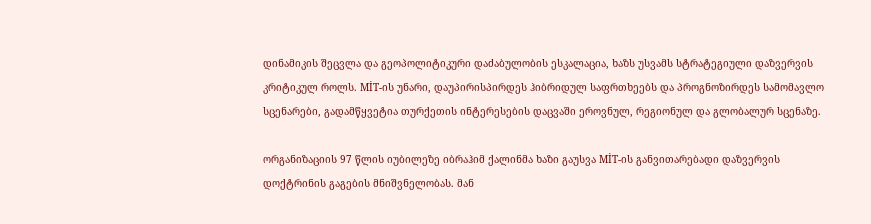დინამიკის შეცვლა და გეოპოლიტიკური დაძაბულობის ესკალაცია, ხაზს უსვამს სტრატეგიული დაზვერვის კრიტიკულ როლს. MİT-ის უნარი, დაუპირისპირდეს ჰიბრიდულ საფრთხეებს და პროგნოზირდეს სამომავლო სცენარები, გადამწყვეტია თურქეთის ინტერესების დაცვაში ეროვნულ, რეგიონულ და გლობალურ სცენაზე.

ორგანიზაციის 97 წლის იუბილეზე იბრაჰიმ ქალინმა ხაზი გაუსვა MİT-ის განვითარებადი დაზვერვის დოქტრინის გაგების მნიშვნელობას. მან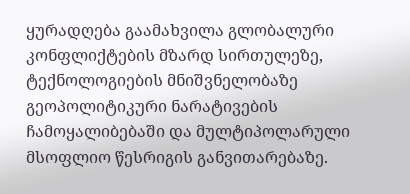ყურადღება გაამახვილა გლობალური კონფლიქტების მზარდ სირთულეზე, ტექნოლოგიების მნიშვნელობაზე გეოპოლიტიკური ნარატივების ჩამოყალიბებაში და მულტიპოლარული მსოფლიო წესრიგის განვითარებაზე.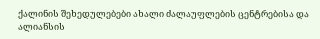ქალინის შეხედულებები ახალი ძალაუფლების ცენტრებისა და ალიანსის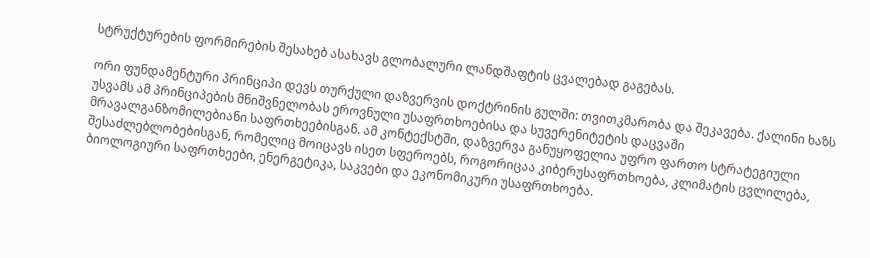სტრუქტურების ფორმირების შესახებ ასახავს გლობალური ლანდშაფტის ცვალებად გაგებას.

ორი ფუნდამენტური პრინციპი დევს თურქული დაზვერვის დოქტრინის გულში: თვითკმარობა და შეკავება. ქალინი ხაზს უსვამს ამ პრინციპების მნიშვნელობას ეროვნული უსაფრთხოებისა და სუვერენიტეტის დაცვაში მრავალგანზომილებიანი საფრთხეებისგან. ამ კონტექსტში, დაზვერვა განუყოფელია უფრო ფართო სტრატეგიული შესაძლებლობებისგან, რომელიც მოიცავს ისეთ სფეროებს, როგორიცაა კიბერუსაფრთხოება, კლიმატის ცვლილება, ბიოლოგიური საფრთხეები, ენერგეტიკა, საკვები და ეკონომიკური უსაფრთხოება.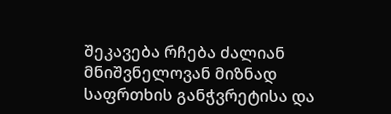შეკავება რჩება ძალიან მნიშვნელოვან მიზნად საფრთხის განჭვრეტისა და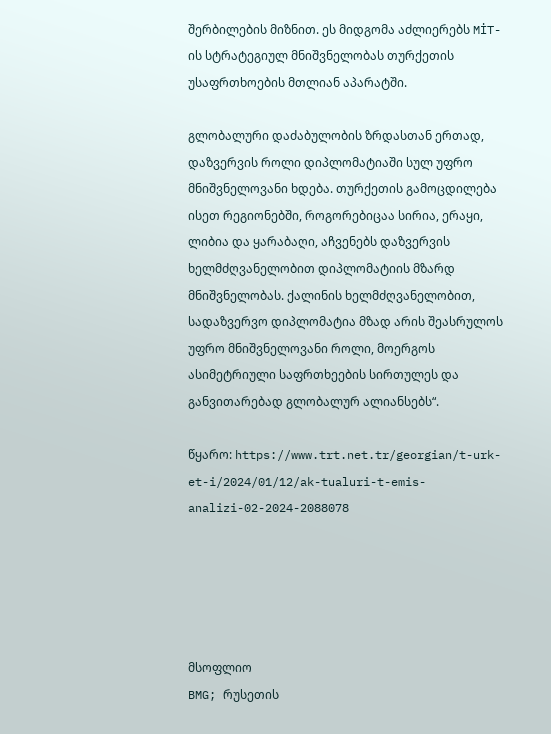შერბილების მიზნით. ეს მიდგომა აძლიერებს MİT-ის სტრატეგიულ მნიშვნელობას თურქეთის უსაფრთხოების მთლიან აპარატში.

გლობალური დაძაბულობის ზრდასთან ერთად, დაზვერვის როლი დიპლომატიაში სულ უფრო მნიშვნელოვანი ხდება. თურქეთის გამოცდილება ისეთ რეგიონებში, როგორებიცაა სირია, ერაყი, ლიბია და ყარაბაღი, აჩვენებს დაზვერვის ხელმძღვანელობით დიპლომატიის მზარდ მნიშვნელობას. ქალინის ხელმძღვანელობით, სადაზვერვო დიპლომატია მზად არის შეასრულოს უფრო მნიშვნელოვანი როლი, მოერგოს ასიმეტრიული საფრთხეების სირთულეს და განვითარებად გლობალურ ალიანსებს“.

წყარო: https://www.trt.net.tr/georgian/t-urk-et-i/2024/01/12/ak-tualuri-t-emis-analizi-02-2024-2088078





მსოფლიო
BMG; რუსეთის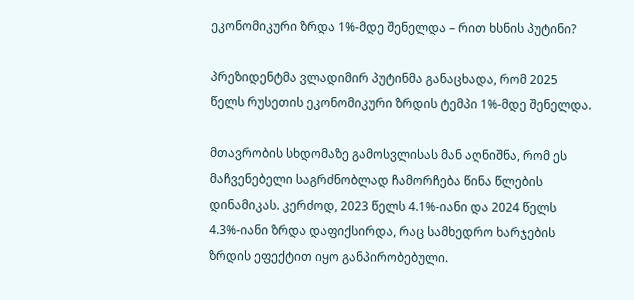ეკონომიკური ზრდა 1%-მდე შენელდა – რით ხსნის პუტინი?

პრეზიდენტმა ვლადიმირ პუტინმა განაცხადა, რომ 2025 წელს რუსეთის ეკონომიკური ზრდის ტემპი 1%-მდე შენელდა.

მთავრობის სხდომაზე გამოსვლისას მან აღნიშნა, რომ ეს მაჩვენებელი საგრძნობლად ჩამორჩება წინა წლების დინამიკას. კერძოდ, 2023 წელს 4.1%-იანი და 2024 წელს 4.3%-იანი ზრდა დაფიქსირდა, რაც სამხედრო ხარჯების ზრდის ეფექტით იყო განპირობებული.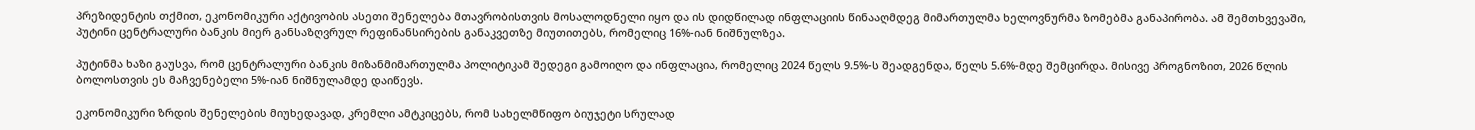პრეზიდენტის თქმით, ეკონომიკური აქტივობის ასეთი შენელება მთავრობისთვის მოსალოდნელი იყო და ის დიდწილად ინფლაციის წინააღმდეგ მიმართულმა ხელოვნურმა ზომებმა განაპირობა. ამ შემთხვევაში, პუტინი ცენტრალური ბანკის მიერ განსაზღვრულ რეფინანსირების განაკვეთზე მიუთითებს, რომელიც 16%-იან ნიშნულზეა.

პუტინმა ხაზი გაუსვა, რომ ცენტრალური ბანკის მიზანმიმართულმა პოლიტიკამ შედეგი გამოიღო და ინფლაცია, რომელიც 2024 წელს 9.5%-ს შეადგენდა, წელს 5.6%-მდე შემცირდა. მისივე პროგნოზით, 2026 წლის ბოლოსთვის ეს მაჩვენებელი 5%-იან ნიშნულამდე დაიწევს.

ეკონომიკური ზრდის შენელების მიუხედავად, კრემლი ამტკიცებს, რომ სახელმწიფო ბიუჯეტი სრულად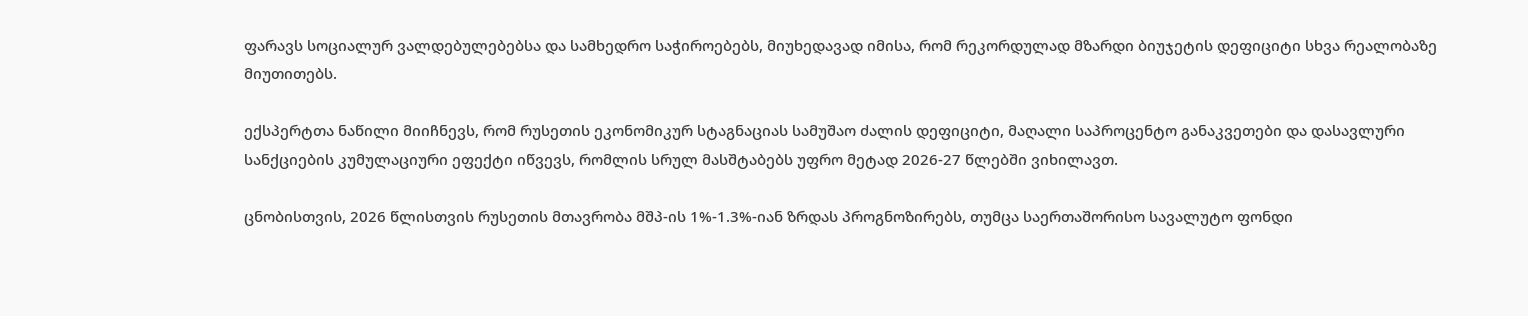ფარავს სოციალურ ვალდებულებებსა და სამხედრო საჭიროებებს, მიუხედავად იმისა, რომ რეკორდულად მზარდი ბიუჯეტის დეფიციტი სხვა რეალობაზე მიუთითებს.

ექსპერტთა ნაწილი მიიჩნევს, რომ რუსეთის ეკონომიკურ სტაგნაციას სამუშაო ძალის დეფიციტი, მაღალი საპროცენტო განაკვეთები და დასავლური სანქციების კუმულაციური ეფექტი იწვევს, რომლის სრულ მასშტაბებს უფრო მეტად 2026-27 წლებში ვიხილავთ.

ცნობისთვის, 2026 წლისთვის რუსეთის მთავრობა მშპ-ის 1%-1.3%-იან ზრდას პროგნოზირებს, თუმცა საერთაშორისო სავალუტო ფონდი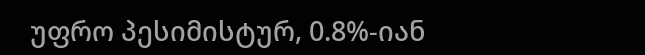უფრო პესიმისტურ, 0.8%-იან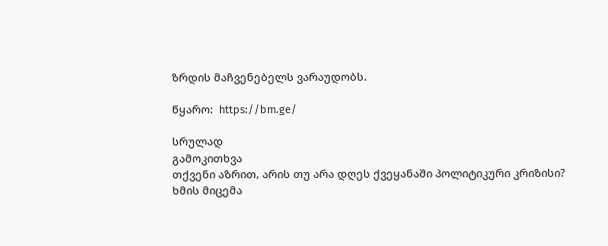ზრდის მაჩვენებელს ვარაუდობს.

წყარო:  https://bm.ge/

სრულად
გამოკითხვა
თქვენი აზრით, არის თუ არა დღეს ქვეყანაში პოლიტიკური კრიზისი?
ხმის მიცემა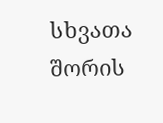სხვათა შორის